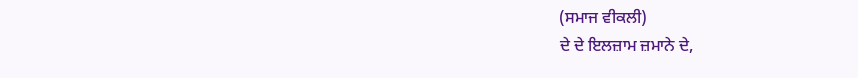(ਸਮਾਜ ਵੀਕਲੀ)
ਦੇ ਦੇ ਇਲਜ਼ਾਮ ਜ਼ਮਾਨੇ ਦੇ,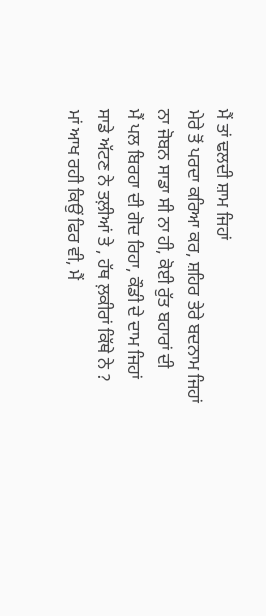ਮੈਂ ਤਾਂ ਢਲਦੀ ਸ਼ਾਮ ਜਿਹਾਂ
ਮੇਰੇ ਤੋਂ ਪਰਦਾ ਕਰਿਆ ਕਰ, ਸ਼ਹਿਰ ਤੇਰੇ ਬਦਨਾਮ ਜਿਹਾਂ
ਨਾ ਜੋਬਨ ਸਾਡਾ ਸੀ ਨਾ ਹੀ, ਕੋਈ ਰੁੱਤ ਬਹਾਰਾਂ ਦੀ
ਮੈਂ ਪਲ ਬਿਰਹਾ ਦੀ ਗੋਦ ਰਿਹਾ, ਕੌਡੀ ਦੇ ਦਾਮ ਜਿਹਾਂ
ਸਾਡੇ ਅੱਟਣ ਨੇ ਤਲ਼ੀਆਂ ਤੇ , ਹੱਥ ਲ਼ਕੀਰਾਂ ਕਿੱਥੇ ਨੇ ?
ਮਾਂ ਆਖ ਰਹੀ ਕਿਉਂ ਫਿਰ ਵੀ, ਮੈਂ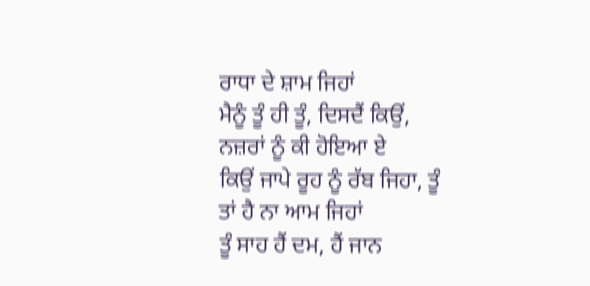ਰਾਧਾ ਦੇ ਸ਼ਾਮ ਜਿਹਾਂ
ਮੈਨੂੰ ਤੂੰ ਹੀ ਤੂੰ, ਦਿਸਦੈਂ ਕਿਉਂ, ਨਜ਼ਰਾਂ ਨੂੰ ਕੀ ਹੋਇਆ ਏ
ਕਿਉਂ ਜਾਪੇ ਰੂਹ ਨੂੰ ਰੱਬ ਜਿਹਾ, ਤੂੰ ਤਾਂ ਹੈ ਨਾ ਆਮ ਜਿਹਾਂ
ਤੂੰ ਸਾਹ ਹੈਂ ਦਮ, ਹੈਂ ਜਾਨ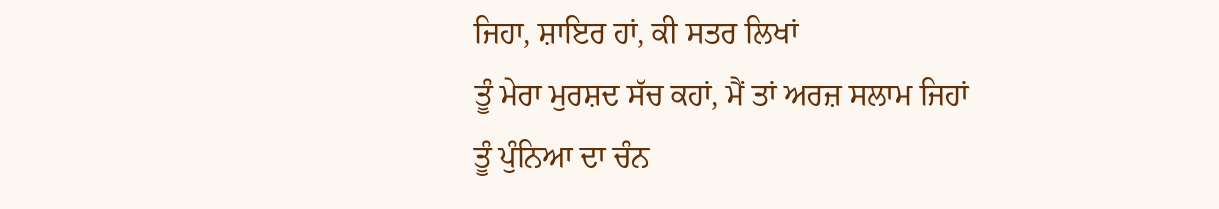ਜਿਹਾ, ਸ਼ਾਇਰ ਹਾਂ, ਕੀ ਸਤਰ ਲਿਖਾਂ
ਤੂੰ ਮੇਰਾ ਮੁਰਸ਼ਦ ਸੱਚ ਕਹਾਂ, ਮੈਂ ਤਾਂ ਅਰਜ਼ ਸਲਾਮ ਜਿਹਾਂ
ਤੂੰ ਪੁੰਨਿਆ ਦਾ ਚੰਨ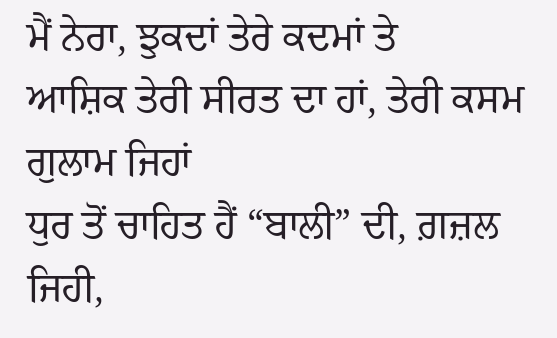ਮੈਂ ਨੇਰਾ, ਝੁਕਦਾਂ ਤੇਰੇ ਕਦਮਾਂ ਤੇ
ਆਸ਼ਿਕ ਤੇਰੀ ਸੀਰਤ ਦਾ ਹਾਂ, ਤੇਰੀ ਕਸਮ ਗੁਲਾਮ ਜਿਹਾਂ
ਧੁਰ ਤੋਂ ਚਾਹਿਤ ਹੈਂ “ਬਾਲੀ” ਦੀ, ਗ਼ਜ਼ਲ ਜਿਹੀ,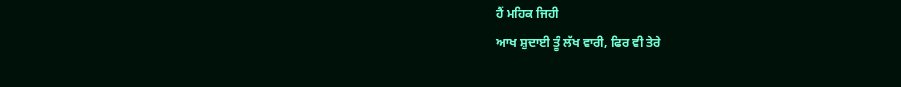ਹੈਂ ਮਹਿਕ ਜਿਹੀ
ਆਖ ਸ਼ੁਦਾਈ ਤੂੰ ਲੱਖ ਵਾਰੀ, ਫਿਰ ਵੀ ਤੇਰੇ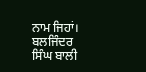ਨਾਮ ਜਿਹਾਂ।
ਬਲਜਿੰਦਰ ਸਿੰਘ ਬਾਲੀ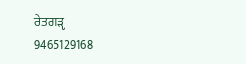ਰੇਤਗੜੵ
9465129168